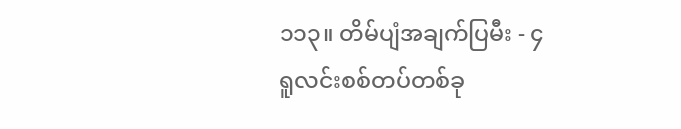၁၁၃။ တိမ်ပျံအချက်ပြမီး - ၄
ရူလင်းစစ်တပ်တစ်ခု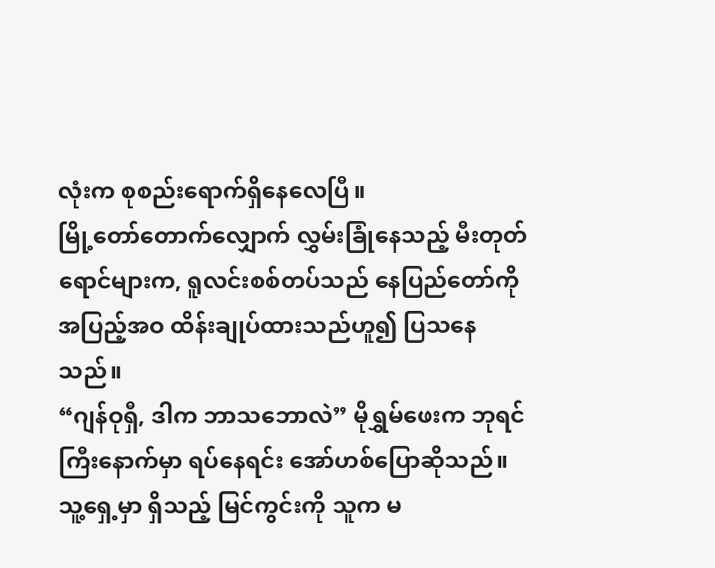လုံးက စုစည်းရောက်ရှိနေလေပြီ။
မြို့တော်တောက်လျှောက် လွှမ်းခြုံနေသည့် မီးတုတ်ရောင်များက, ရူလင်းစစ်တပ်သည် နေပြည်တော်ကို အပြည့်အဝ ထိန်းချုပ်ထားသည်ဟူ၍ ပြသနေသည်။
“ဂျန်ဝုရှီ, ဒါက ဘာသဘောလဲ” မိုရွှမ်ဖေးက ဘုရင်ကြီးနောက်မှာ ရပ်နေရင်း အော်ဟစ်ပြောဆိုသည်။ သူ့ရှေ့မှာ ရှိသည့် မြင်ကွင်းကို သူက မ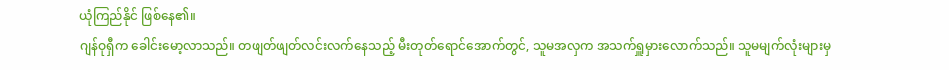ယုံကြည်နိုင် ဖြစ်နေ၏။
ဂျန်ဝုရှီက ခေါင်းမော့လာသည်။ တဖျတ်ဖျတ်လင်းလက်နေသည့် မီးတုတ်ရောင်အောက်တွင်, သူမအလှက အသက်ရှူမှားလောက်သည်။ သူမမျက်လုံးများမှ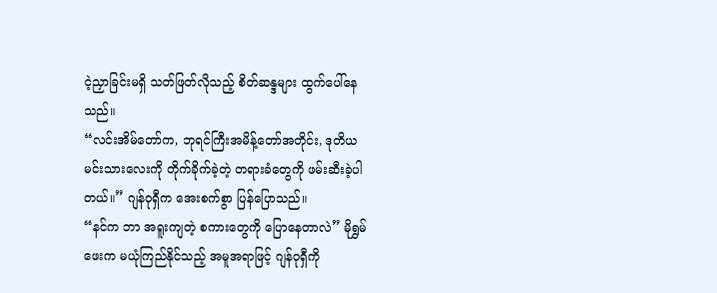ငဲ့ညှာခြင်းမရှိ သတ်ဖြတ်လိုသည့် စိတ်ဆန္ဒများ ထွက်ပေါ်နေသည်။
“လင်းအိမ်တော်က, ဘုရင်ကြီးအမိန့်တော်အတိုင်း, ဒုတိယမင်းသားလေးကို တိုက်ခိုက်ခဲ့တဲ့ တရားခံတွေကို ဖမ်းဆီးခဲ့ပါတယ်။” ဂျန်ဝုရှီက အေးစက်စွာ ပြန်ပြောသည်။
“နင်က ဘာ အရူးကျတဲ့ စကားတွေကို ပြောနေတာလဲ” မိုရွှမ်ဖေးက မယုံကြည်နိုင်သည့် အမူအရာဖြင့် ဂျန်ဝုရှီကို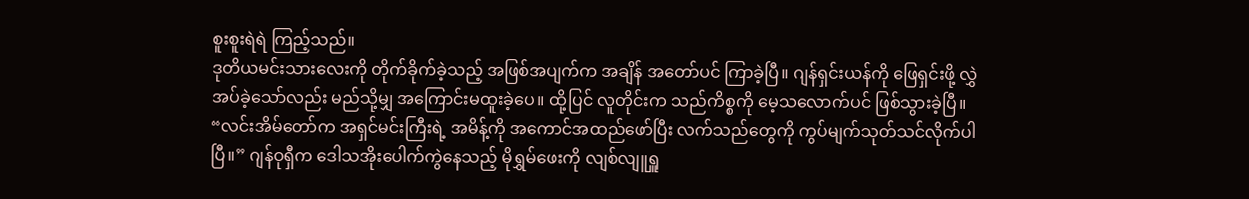စူးစူးရဲရဲ ကြည့်သည်။
ဒုတိယမင်းသားလေးကို တိုက်ခိုက်ခဲ့သည့် အဖြစ်အပျက်က အချိန် အတော်ပင် ကြာခဲ့ပြီ။ ဂျန်ရှင်းယန်ကို ဖြေရှင်းဖို့ လွှဲအပ်ခဲ့သော်လည်း မည်သို့မျှ အကြောင်းမထူးခဲ့ပေ။ ထို့ပြင် လူတိုင်းက သည်ကိစ္စကို မေ့သလောက်ပင် ဖြစ်သွားခဲ့ပြီ။
“လင်းအိမ်တော်က အရှင်မင်းကြီးရဲ့ အမိန့်ကို အကောင်အထည်ဖော်ပြီး လက်သည်တွေကို ကွပ်မျက်သုတ်သင်လိုက်ပါပြီ။” ဂျန်ဝုရှီက ဒေါသအိုးပေါက်ကွဲနေသည့် မိုရွှမ်ဖေးကို လျစ်လျူရှူ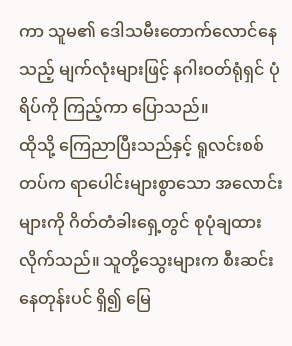ကာ သူမ၏ ဒေါသမီးတောက်လောင်နေသည့် မျက်လုံးများဖြင့် နဂါးဝတ်ရုံရှင် ပုံရိပ်ကို ကြည့်ကာ ပြောသည်။
ထိုသို့ ကြေညာပြီးသည်နှင့် ရူလင်းစစ်တပ်က ရာပေါင်းများစွာသော အလောင်းများကို ဂိတ်တံခါးရှေ့တွင် စုပုံချထားလိုက်သည်။ သူတို့သွေးများက စီးဆင်းနေတုန်းပင် ရှိ၍ မြေ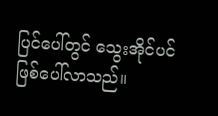ပြင်ပေါ်တွင် သွေးအိုင်ပင် ဖြစ်ပေါ်လာသည်။